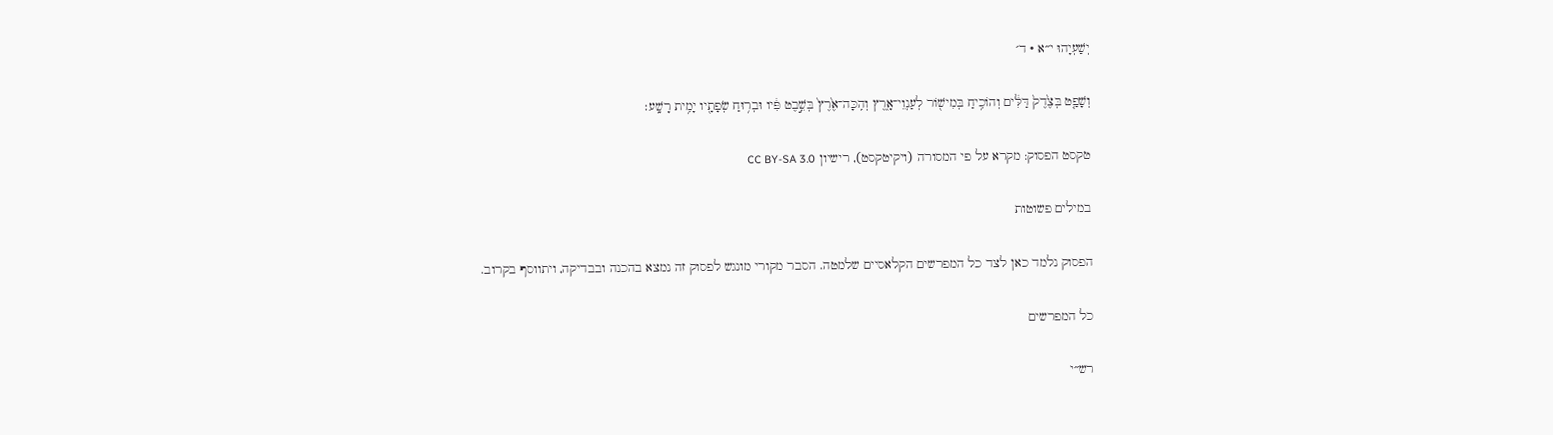יְשַׁעְיָהוּ י״א · ד׳

וְשָׁפַ֤ט בְּצֶ֙דֶק֙ דַּלִּ֔ים וְהוֹכִ֥יחַ בְּמִישׁ֖וֹר לְעַנְוֵי־אָ֑רֶץ וְהִֽכָּה־אֶ֙רֶץ֙ בְּשֵׁ֣בֶט פִּ֔יו וּבְר֥וּחַ שְׂפָתָ֖יו יָמִ֥ית רָשָֽׁע׃

טקסט הפסוק: מקרא על פי המסורה (ויקיטקסט), רישיון CC BY-SA 3.0

במילים פשוטות

הפסוק נלמד כאן לצד כל המפרשים הקלאסיים שלמטה. הסבר מקורי מונגש לפסוק זה נמצא בהכנה ובבדיקה, ויתווסף בקרוב.

כל המפרשים

רש״י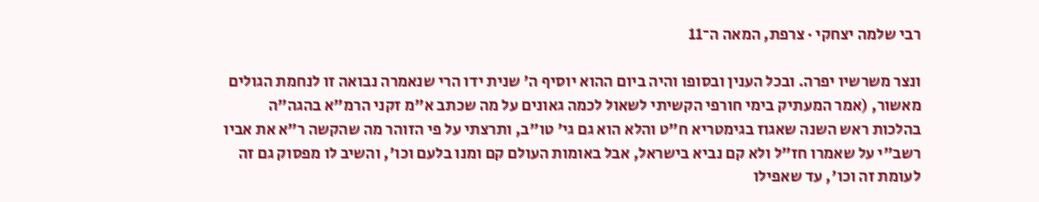רבי שלמה יצחקי · צרפת, המאה ה־11

ונצר משרשיו יפרה. ובכל הענין ובסופו והיה ביום ההוא יוסיף ה' שנית ידו הרי שנאמרה נבואה זו לנחמת הגולים מאשור, (אמר המעתיק בימי חורפי הקשיתי לשאול לכמה גאונים על מה שכתב א"מ זקני הרמ"א בהגה"ה בהלכות ראש השנה שאגוז בגימטריא ח"ט והלא הוא גם גי' טו"ב, ותרצתי על פי הזוהר מה שהקשה ר"א את אביו רשב"י על שאמרו חז"ל ולא קם נביא בישראל, אבל באומות העולם קם ומנו בלעם וכו', והשיב לו מפסוק גם זה לעומת זה וכו', עד שאפילו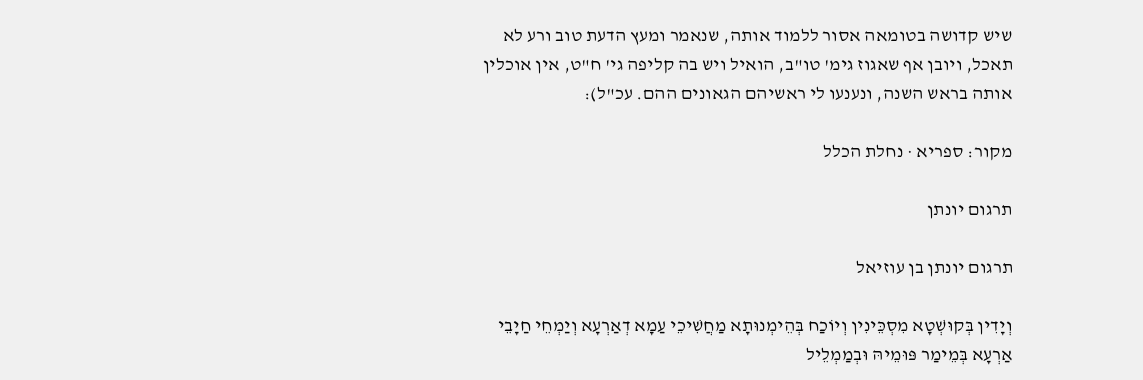שיש קדושה בטומאה אסור ללמוד אותה, שנאמר ומעץ הדעת טוב ורע לא תאכל, ויובן אף שאגוז גימ' טו"ב, הואיל ויש בה קליפה גי' ח"ט, אין אוכלין אותה בראש השנה, ונענעו לי ראשיהם הגאונים ההם. עכ"ל):

מקור: ספריא · נחלת הכלל

תרגום יונתן

תרגום יונתן בן עוזיאל

וְיָדִין בְּקוּשְׁטָא מִסְכֵּינִין וְיוֹכַח בְּהֵימְנוּתָא מַחֲשִׁיכֵי עַמָא דְאַרְעָא וְיַמְחֵי חַיָבֵי אַרְעָא בְּמֵימַר פּוּמֵיהּ וּבְמַמְלֵיל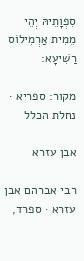סִפְוָתֵיהּ יְהֵי מֵמִית אַרְמִילוֹס רַשִׁיעָא:

מקור: ספריא · נחלת הכלל

אבן עזרא

רבי אברהם אבן עזרא · ספרד,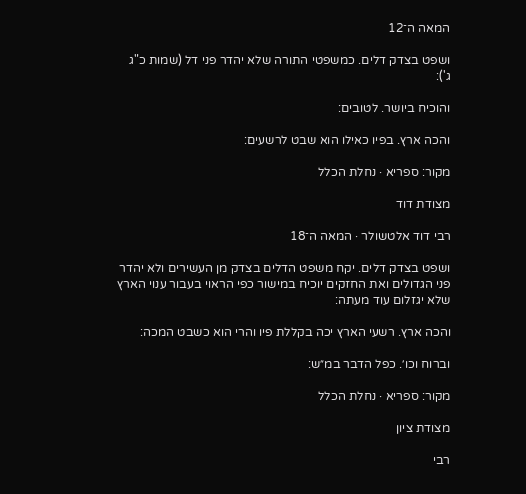המאה ה־12

ושפט בצדק דלים. כמשפטי התורה שלא יהדר פני דל (שמות כ"ג ג'):

והוכיח ביושר. לטובים:

והכה ארץ. בפיו כאילו הוא שבט לרשעים:

מקור: ספריא · נחלת הכלל

מצודת דוד

רבי דוד אלטשולר · המאה ה־18

ושפט בצדק דלים. יקח משפט הדלים בצדק מן העשירים ולא יהדר פני הגדולים ואת החזקים יוכיח במישור כפי הראוי בעבור ענוי הארץ שלא יגזלום עוד מעתה:

והכה ארץ. רשעי הארץ יכה בקללת פיו והרי הוא כשבט המכה:

וברוח וכו׳. כפל הדבר במ״ש:

מקור: ספריא · נחלת הכלל

מצודת ציון

רבי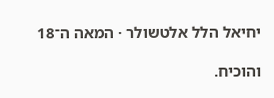יחיאל הלל אלטשולר · המאה ה־18

והוכיח.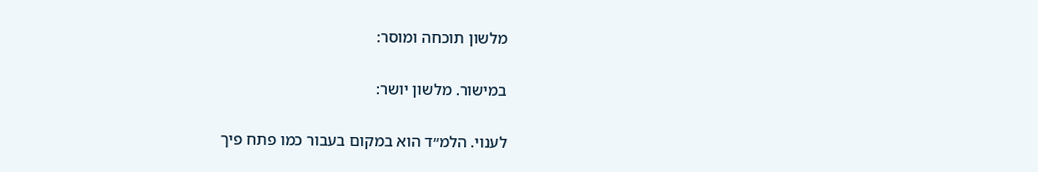מלשון תוכחה ומוסר:

במישור. מלשון יושר:

לענוי. הלמ״ד הוא במקום בעבור כמו פתח פיך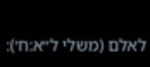לאלם (משלי ל״א:ח׳):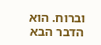וברוח. הוא הדבר הבא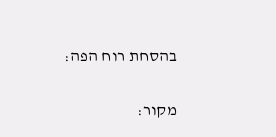בהסחת רוח הפה:

מקור: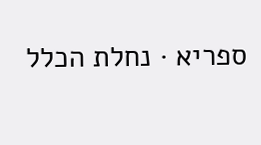ספריא · נחלת הכלל